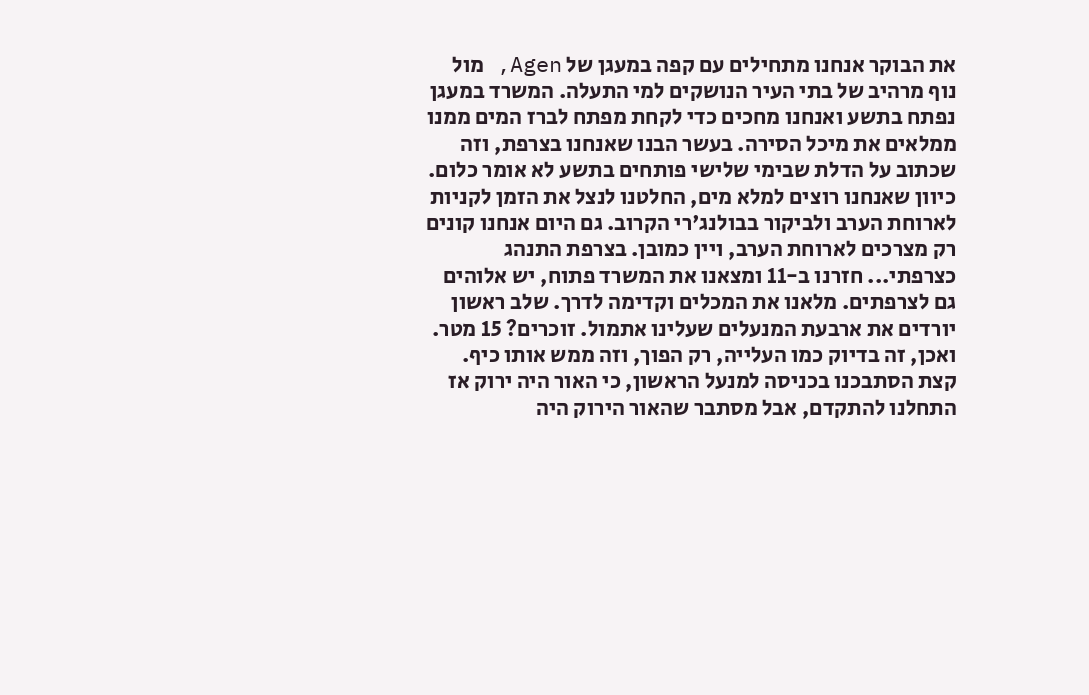את הבוקר אנחנו מתחילים עם קפה במעגן של Agen, מול נוף מרהיב של בתי העיר הנושקים למי התעלה. המשרד במעגן נפתח בתשע ואנחנו מחכים כדי לקחת מפתח לברז המים ממנו ממלאים את מיכל הסירה. בעשר הבנו שאנחנו בצרפת, וזה שכתוב על הדלת שבימי שלישי פותחים בתשע לא אומר כלום. כיוון שאנחנו רוצים למלא מים, החלטנו לנצל את הזמן לקניות לארוחת הערב ולביקור בבולנג'רי הקרוב. גם היום אנחנו קונים רק מצרכים לארוחת הערב, ויין כמובן. בצרפת התנהג כצרפתי... חזרנו ב-11 ומצאנו את המשרד פתוח, יש אלוהים גם לצרפתים. מלאנו את המכלים וקדימה לדרך. שלב ראשון יורדים את ארבעת המנעלים שעלינו אתמול. זוכרים? 15 מטר. ואכן, זה בדיוק כמו העלייה, רק הפוך, וזה ממש אותו כיף. קצת הסתבכנו בכניסה למנעל הראשון, כי האור היה ירוק אז התחלנו להתקדם, אבל מסתבר שהאור הירוק היה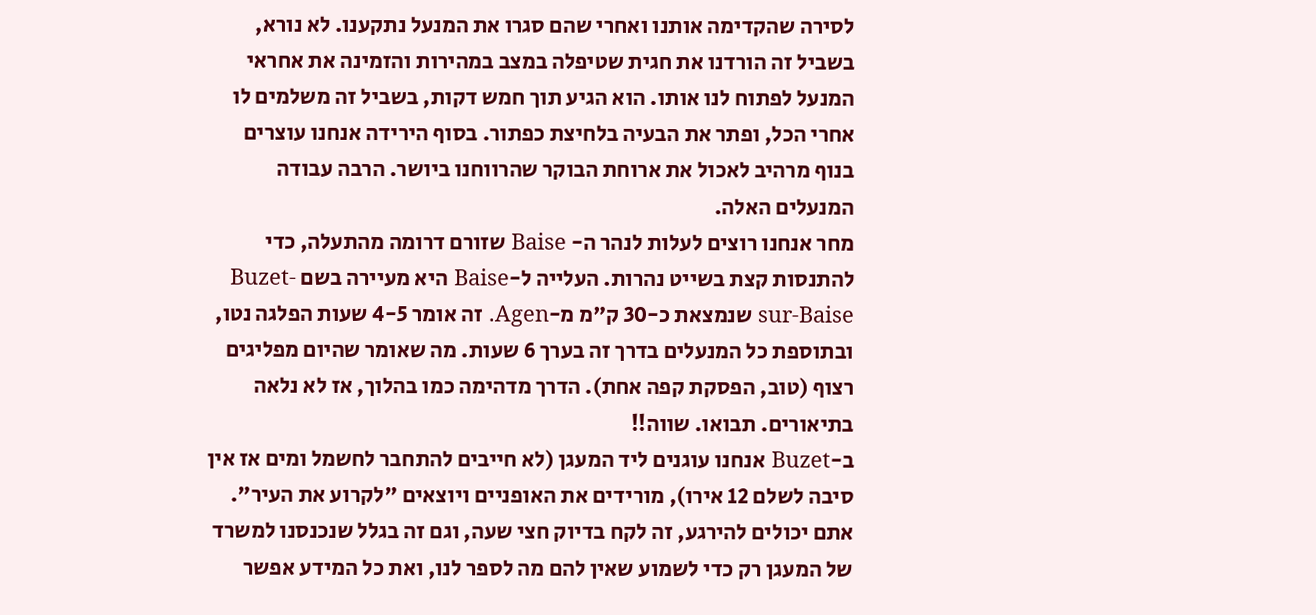לסירה שהקדימה אותנו ואחרי שהם סגרו את המנעל נתקענו. לא נורא, בשביל זה הורדנו את חגית שטיפלה במצב במהירות והזמינה את אחראי המנעל לפתוח לנו אותו. הוא הגיע תוך חמש דקות, בשביל זה משלמים לו אחרי הכל, ופתר את הבעיה בלחיצת כפתור. בסוף הירידה אנחנו עוצרים בנוף מרהיב לאכול את ארוחת הבוקר שהרווחנו ביושר. הרבה עבודה המנעלים האלה.
מחר אנחנו רוצים לעלות לנהר ה- Baise שזורם דרומה מהתעלה, כדי להתנסות קצת בשייט נהרות. העלייה ל-Baise היא מעיירה בשם Buzet-sur-Baise שנמצאת כ-30 ק"מ מ-Agen. זה אומר 4-5 שעות הפלגה נטו, ובתוספת כל המנעלים בדרך זה בערך 6 שעות. מה שאומר שהיום מפליגים רצוף (טוב, הפסקת קפה אחת). הדרך מדהימה כמו בהלוך, אז לא נלאה בתיאורים. תבואו. שווה!!
ב-Buzet אנחנו עוגנים ליד המעגן (לא חייבים להתחבר לחשמל ומים אז אין סיבה לשלם 12 אירו), מורידים את האופניים ויוצאים "לקרוע את העיר". אתם יכולים להירגע, זה לקח בדיוק חצי שעה, וגם זה בגלל שנכנסנו למשרד של המעגן רק כדי לשמוע שאין להם מה לספר לנו, ואת כל המידע אפשר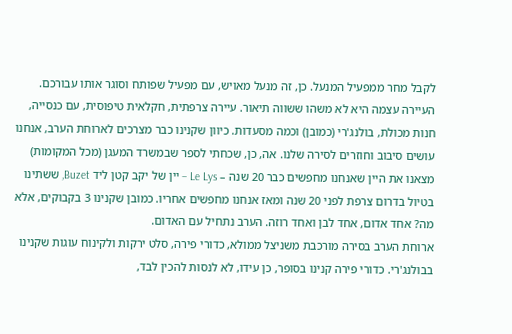לקבל מחר ממפעיל המנעל. כן, זה מנעל מאויש, עם מפעיל שפותח וסוגר אותו עבורכם. העיירה עצמה היא לא משהו ששווה תיאור. עיירה צרפתית, חקלאית טיפוסית, עם כנסייה, חנות מכולת, בולנג'רי (כמובן) וכמה מסעדות. כיוון שקנינו כבר מצרכים לארוחת הערב, אנחנו עושים סיבוב וחוזרים לסירה שלנו. אה, כן, שכחתי לספר שבמשרד המעגן (מכל המקומות) מצאנו את היין שאנחנו מחפשים כבר 20 שנה – Le Lys – יין של יקב קטן ליד Buzet, ששתינו בטיול בדרום צרפת לפני 20 שנה ומאז אנחנו מחפשים אחריו. כמובן שקנינו 3 בקבוקים, אלא מה? אחד אדום, אחד לבן ואחד רוזה. הערב נתחיל עם האדום.
ארוחת הערב בסירה מורכבת משניצל ממולא, כדורי פירה, סלט ירקות ולקינוח עוגות שקנינו בבולנג'רי. כדורי פירה קנינו בסופר, כן עידו, לא לנסות להכין לבד,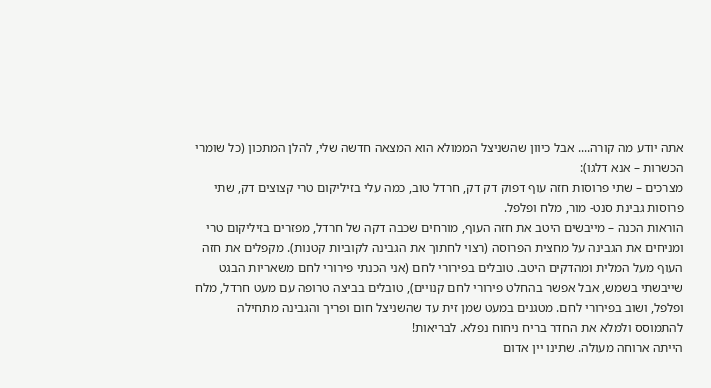אתה יודע מה קורה.... אבל כיוון שהשניצל הממולא הוא המצאה חדשה שלי, להלן המתכון (כל שומרי הכשרות – אנא דלגו):
מצרכים – שתי פרוסות חזה עוף דפוק דק דק, חרדל טוב, כמה עלי בזיליקום טרי קצוצים דק, שתי פרוסות גבינת סנט- מור, מלח ופלפל.
הוראות הכנה – מייבשים היטב את חזה העוף, מורחים שכבה דקה של חרדל, מפזרים בזיליקום טרי ומניחים את הגבינה על מחצית הפרוסה (רצוי לחתוך את הגבינה לקוביות קטנות). מקפלים את חזה העוף מעל המלית ומהדקים היטב. טובלים בפירורי לחם (אני הכנתי פירורי לחם משאריות הבגט שייבשתי בשמש, אבל אפשר בהחלט פירורי לחם קנויים), טובלים בביצה טרופה עם מעט חרדל, מלח ופלפל, ושוב בפירורי לחם. מטגנים במעט שמן זית עד שהשניצל חום ופריך והגבינה מתחילה להתמוסס ולמלא את החדר בריח ניחוח נפלא. לבריאות!
הייתה ארוחה מעולה. שתינו יין אדום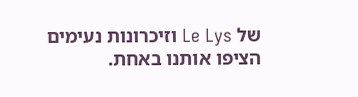של Le Lys וזיכרונות נעימים הציפו אותנו באחת.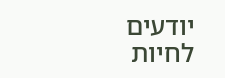יודעים לחיות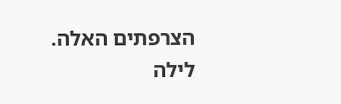הצרפתים האלה.
לילה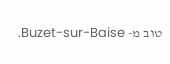טוב מ- Buzet-sur-Baise.